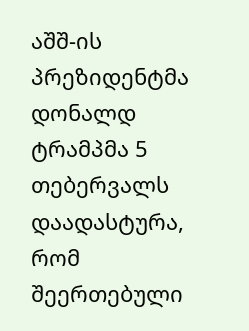აშშ-ის პრეზიდენტმა დონალდ ტრამპმა 5 თებერვალს დაადასტურა, რომ შეერთებული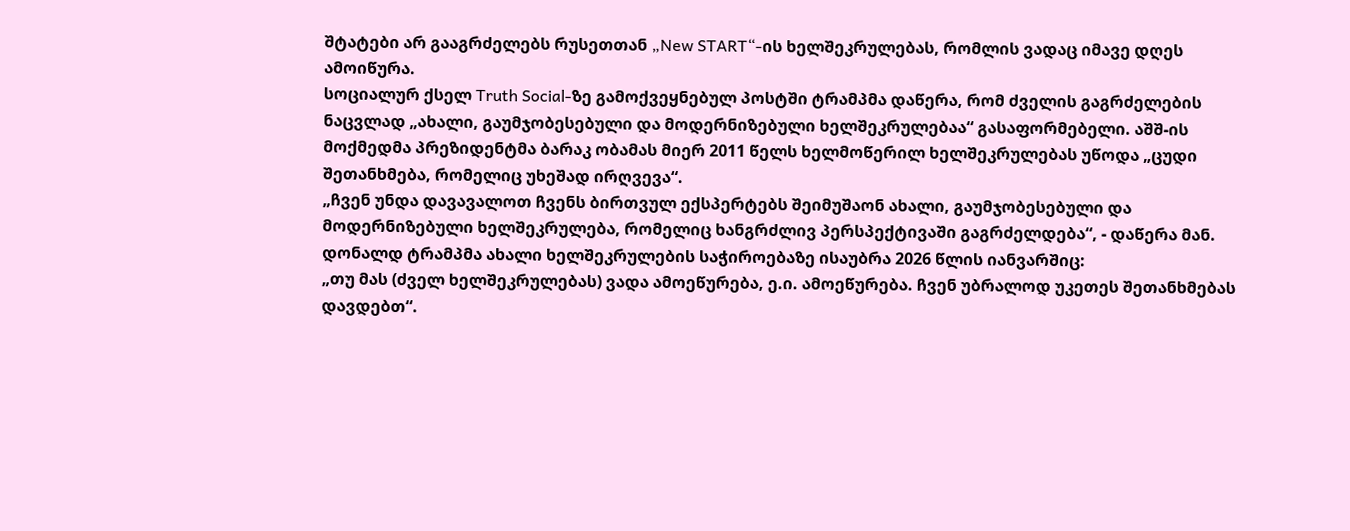შტატები არ გააგრძელებს რუსეთთან „New START“-ის ხელშეკრულებას, რომლის ვადაც იმავე დღეს ამოიწურა.
სოციალურ ქსელ Truth Social-ზე გამოქვეყნებულ პოსტში ტრამპმა დაწერა, რომ ძველის გაგრძელების ნაცვლად „ახალი, გაუმჯობესებული და მოდერნიზებული ხელშეკრულებაა“ გასაფორმებელი. აშშ-ის მოქმედმა პრეზიდენტმა ბარაკ ობამას მიერ 2011 წელს ხელმოწერილ ხელშეკრულებას უწოდა „ცუდი შეთანხმება, რომელიც უხეშად ირღვევა“.
„ჩვენ უნდა დავავალოთ ჩვენს ბირთვულ ექსპერტებს შეიმუშაონ ახალი, გაუმჯობესებული და მოდერნიზებული ხელშეკრულება, რომელიც ხანგრძლივ პერსპექტივაში გაგრძელდება“, - დაწერა მან.
დონალდ ტრამპმა ახალი ხელშეკრულების საჭიროებაზე ისაუბრა 2026 წლის იანვარშიც:
„თუ მას (ძველ ხელშეკრულებას) ვადა ამოეწურება, ე.ი. ამოეწურება. ჩვენ უბრალოდ უკეთეს შეთანხმებას დავდებთ“.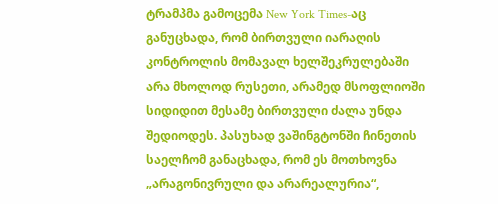ტრამპმა გამოცემა New York Times-აც განუცხადა, რომ ბირთვული იარაღის კონტროლის მომავალ ხელშეკრულებაში არა მხოლოდ რუსეთი, არამედ მსოფლიოში სიდიდით მესამე ბირთვული ძალა უნდა შედიოდეს. პასუხად ვაშინგტონში ჩინეთის საელჩომ განაცხადა, რომ ეს მოთხოვნა „არაგონივრული და არარეალურია“,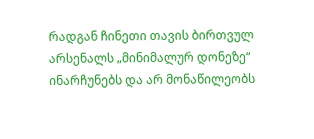რადგან ჩინეთი თავის ბირთვულ არსენალს „მინიმალურ დონეზე“ ინარჩუნებს და არ მონაწილეობს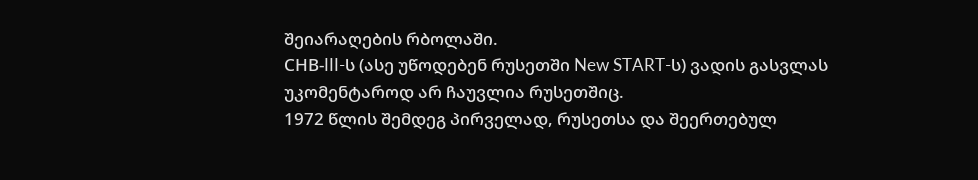შეიარაღების რბოლაში.
СНВ-III-ს (ასე უწოდებენ რუსეთში New START-ს) ვადის გასვლას უკომენტაროდ არ ჩაუვლია რუსეთშიც.
1972 წლის შემდეგ პირველად, რუსეთსა და შეერთებულ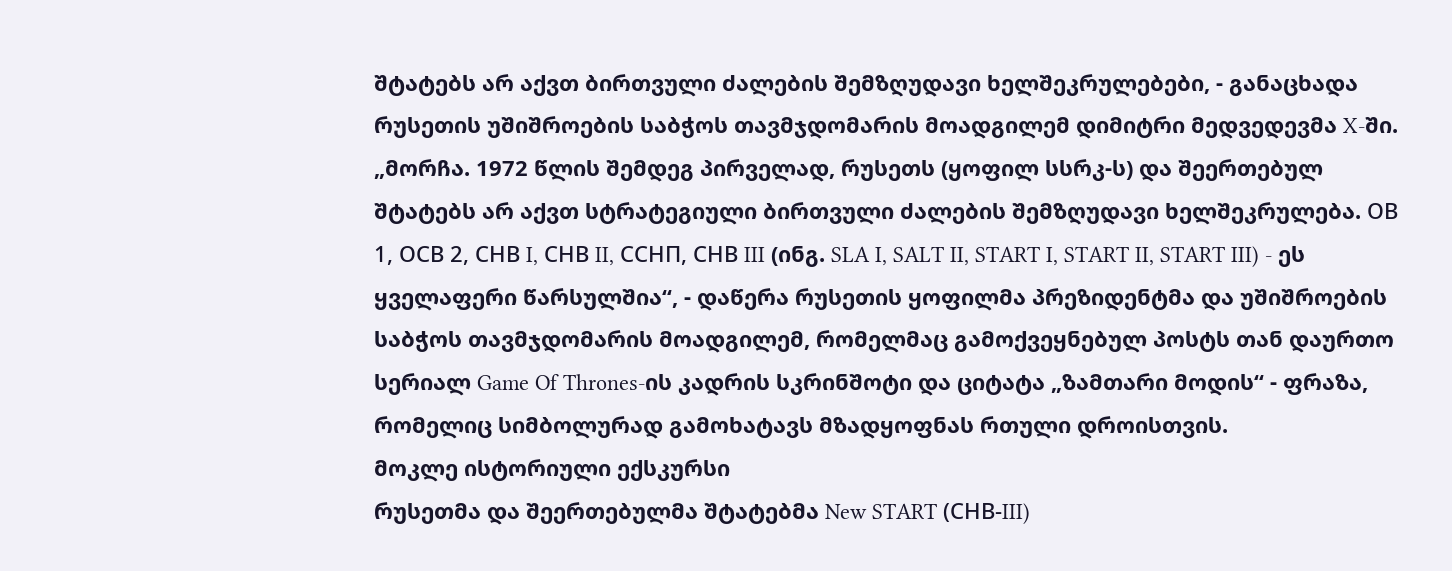შტატებს არ აქვთ ბირთვული ძალების შემზღუდავი ხელშეკრულებები, - განაცხადა რუსეთის უშიშროების საბჭოს თავმჯდომარის მოადგილემ დიმიტრი მედვედევმა X-ში.
„მორჩა. 1972 წლის შემდეგ პირველად, რუსეთს (ყოფილ სსრკ-ს) და შეერთებულ შტატებს არ აქვთ სტრატეგიული ბირთვული ძალების შემზღუდავი ხელშეკრულება. ОВ 1, ОСВ 2, СНВ I, СНВ II, ССНП, СНВ III (ინგ. SLA I, SALT II, START I, START II, START III) - ეს ყველაფერი წარსულშია“, - დაწერა რუსეთის ყოფილმა პრეზიდენტმა და უშიშროების საბჭოს თავმჯდომარის მოადგილემ, რომელმაც გამოქვეყნებულ პოსტს თან დაურთო სერიალ Game Of Thrones-ის კადრის სკრინშოტი და ციტატა „ზამთარი მოდის“ - ფრაზა, რომელიც სიმბოლურად გამოხატავს მზადყოფნას რთული დროისთვის.
მოკლე ისტორიული ექსკურსი
რუსეთმა და შეერთებულმა შტატებმა New START (СНВ-III)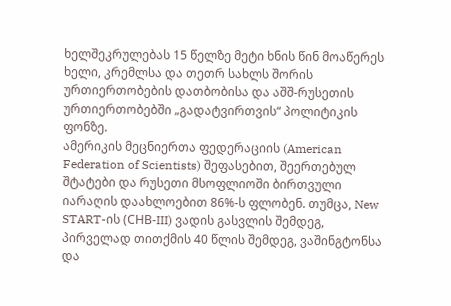ხელშეკრულებას 15 წელზე მეტი ხნის წინ მოაწერეს ხელი, კრემლსა და თეთრ სახლს შორის ურთიერთობების დათბობისა და აშშ-რუსეთის ურთიერთობებში „გადატვირთვის“ პოლიტიკის ფონზე.
ამერიკის მეცნიერთა ფედერაციის (American Federation of Scientists) შეფასებით, შეერთებულ შტატები და რუსეთი მსოფლიოში ბირთვული იარაღის დაახლოებით 86%-ს ფლობენ. თუმცა, New START-ის (СНВ-III) ვადის გასვლის შემდეგ, პირველად თითქმის 40 წლის შემდეგ, ვაშინგტონსა და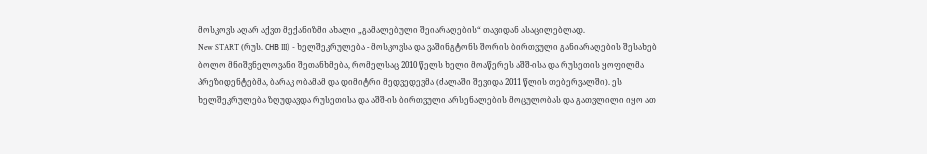მოსკოვს აღარ აქვთ მექანიზმი ახალი „გამალებული შეიარაღების“ თავიდან ასაცილებლად.
New START (რუს. СНВ III) - ხელშეკრულება - მოსკოვსა და ვაშინგტონს შორის ბირთვული განიარაღების შესახებ ბოლო მნიშვნელოვანი შეთანხმება, რომელსაც 2010 წელს ხელი მოაწერეს აშშ-ისა და რუსეთის ყოფილმა პრეზიდენტებმა, ბარაკ ობამამ და დიმიტრი მედვედევმა (ძალაში შევიდა 2011 წლის თებერვალში). ეს ხელშეკრულება ზღუდავდა რუსეთისა და აშშ-ის ბირთვული არსენალების მოცულობას და გათვლილი იყო ათ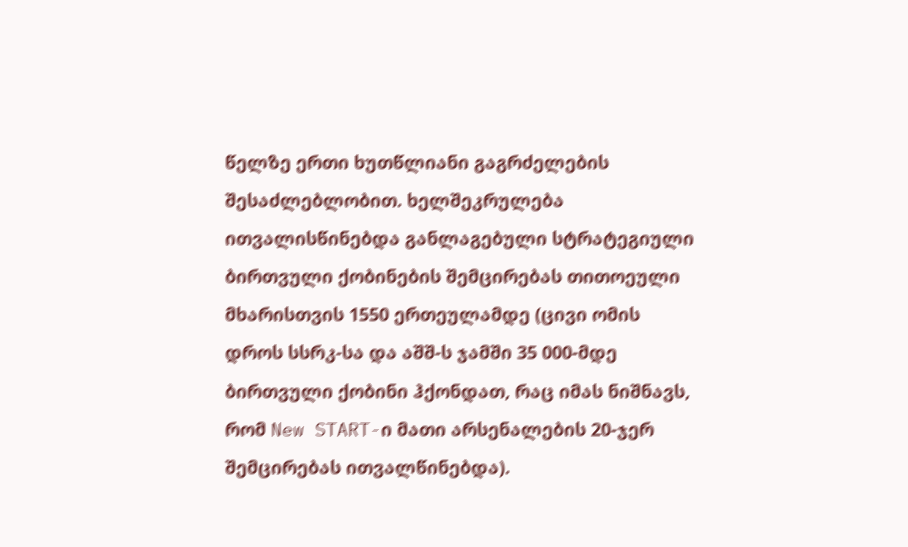წელზე ერთი ხუთწლიანი გაგრძელების შესაძლებლობით. ხელშეკრულება ითვალისწინებდა განლაგებული სტრატეგიული ბირთვული ქობინების შემცირებას თითოეული მხარისთვის 1550 ერთეულამდე (ცივი ომის დროს სსრკ-სა და აშშ-ს ჯამში 35 000-მდე ბირთვული ქობინი ჰქონდათ, რაც იმას ნიშნავს, რომ New START-ი მათი არსენალების 20-ჯერ შემცირებას ითვალწინებდა).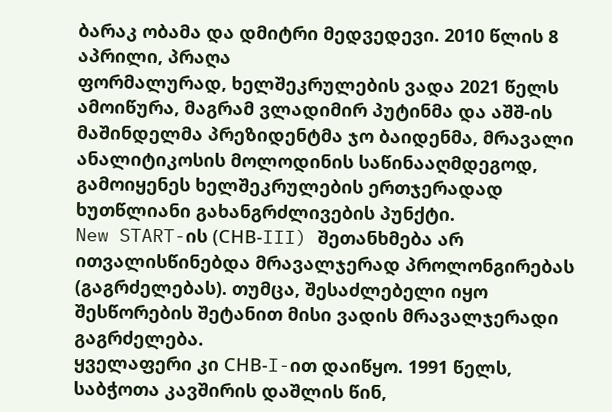ბარაკ ობამა და დმიტრი მედვედევი. 2010 წლის 8 აპრილი, პრაღა
ფორმალურად, ხელშეკრულების ვადა 2021 წელს ამოიწურა, მაგრამ ვლადიმირ პუტინმა და აშშ-ის მაშინდელმა პრეზიდენტმა ჯო ბაიდენმა, მრავალი ანალიტიკოსის მოლოდინის საწინააღმდეგოდ, გამოიყენეს ხელშეკრულების ერთჯერადად ხუთწლიანი გახანგრძლივების პუნქტი.
New START-ის (СНВ-III) შეთანხმება არ ითვალისწინებდა მრავალჯერად პროლონგირებას (გაგრძელებას). თუმცა, შესაძლებელი იყო შესწორების შეტანით მისი ვადის მრავალჯერადი გაგრძელება.
ყველაფერი კი СНВ-I-ით დაიწყო. 1991 წელს, საბჭოთა კავშირის დაშლის წინ,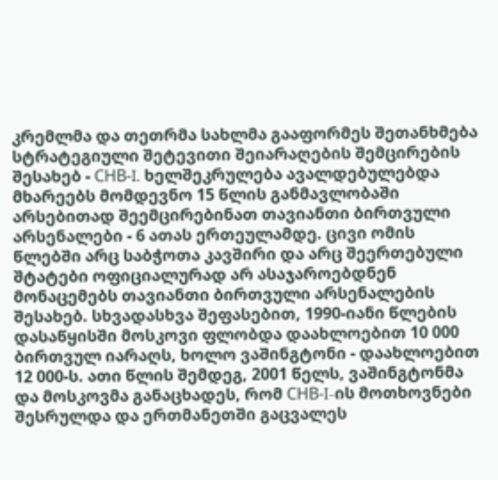კრემლმა და თეთრმა სახლმა გააფორმეს შეთანხმება სტრატეგიული შეტევითი შეიარაღების შემცირების შესახებ - СНВ-I. ხელშეკრულება ავალდებულებდა მხარეებს მომდევნო 15 წლის განმავლობაში არსებითად შეემცირებინათ თავიანთი ბირთვული არსენალები - 6 ათას ერთეულამდე. ცივი ომის წლებში არც საბჭოთა კავშირი და არც შეერთებული შტატები ოფიციალურად არ ასაჯაროებდნენ მონაცემებს თავიანთი ბირთვული არსენალების შესახებ. სხვადასხვა შეფასებით, 1990-იანი წლების დასაწყისში მოსკოვი ფლობდა დაახლოებით 10 000 ბირთვულ იარაღს, ხოლო ვაშინგტონი - დაახლოებით 12 000-ს. ათი წლის შემდეგ, 2001 წელს, ვაშინგტონმა და მოსკოვმა განაცხადეს, რომ СНВ-I-ის მოთხოვნები შესრულდა და ერთმანეთში გაცვალეს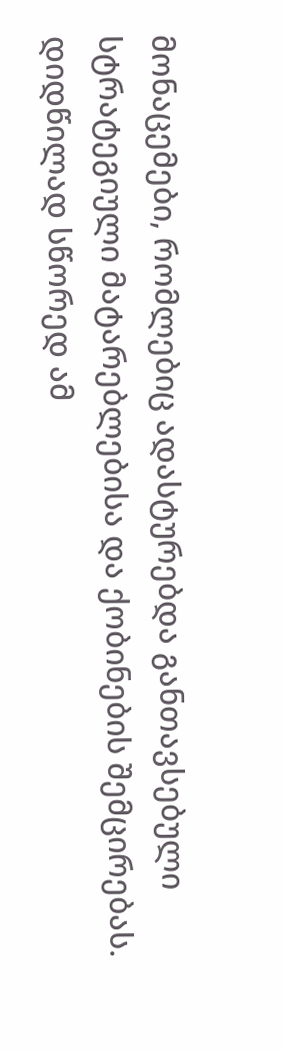მონაცემები, რომლებიც ადასტურებდა განთავსებული სტრატეგიული მატარებლებისა და ქობინების შემცირებას.
დიდწილად სწორედ ამ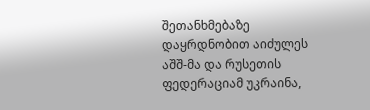შეთანხმებაზე დაყრდნობით აიძულეს აშშ-მა და რუსეთის ფედერაციამ უკრაინა,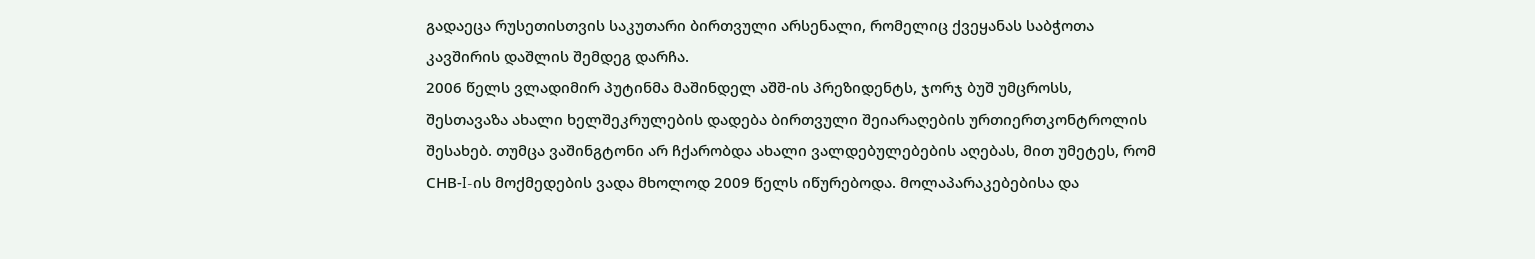გადაეცა რუსეთისთვის საკუთარი ბირთვული არსენალი, რომელიც ქვეყანას საბჭოთა კავშირის დაშლის შემდეგ დარჩა.
2006 წელს ვლადიმირ პუტინმა მაშინდელ აშშ-ის პრეზიდენტს, ჯორჯ ბუშ უმცროსს, შესთავაზა ახალი ხელშეკრულების დადება ბირთვული შეიარაღების ურთიერთკონტროლის შესახებ. თუმცა ვაშინგტონი არ ჩქარობდა ახალი ვალდებულებების აღებას, მით უმეტეს, რომ СНВ-I-ის მოქმედების ვადა მხოლოდ 2009 წელს იწურებოდა. მოლაპარაკებებისა და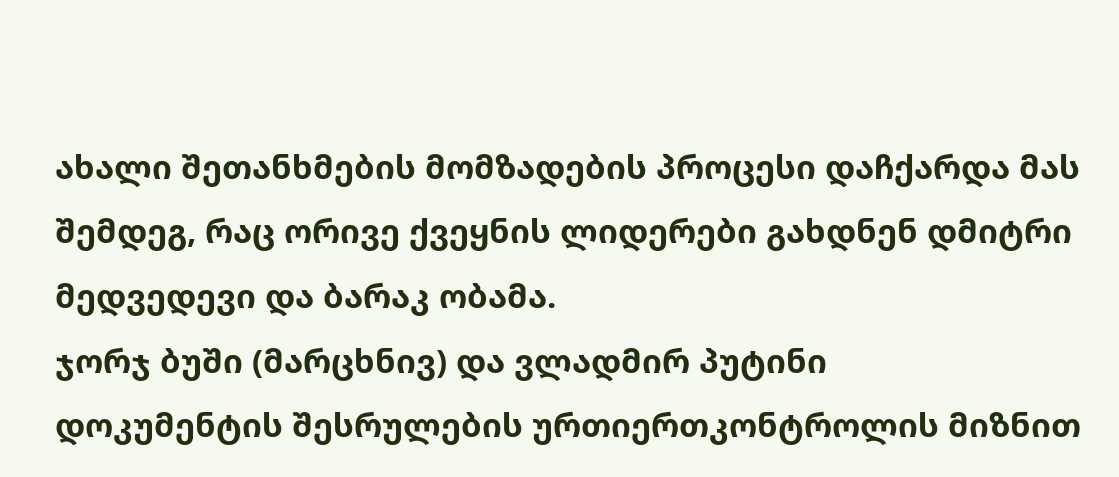ახალი შეთანხმების მომზადების პროცესი დაჩქარდა მას შემდეგ, რაც ორივე ქვეყნის ლიდერები გახდნენ დმიტრი მედვედევი და ბარაკ ობამა.
ჯორჯ ბუში (მარცხნივ) და ვლადმირ პუტინი
დოკუმენტის შესრულების ურთიერთკონტროლის მიზნით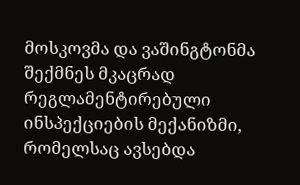მოსკოვმა და ვაშინგტონმა შექმნეს მკაცრად რეგლამენტირებული ინსპექციების მექანიზმი, რომელსაც ავსებდა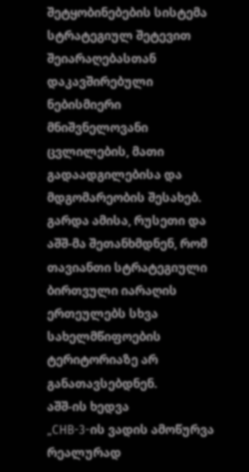შეტყობინებების სისტემა სტრატეგიულ შეტევით შეიარაღებასთან დაკავშირებული ნებისმიერი მნიშვნელოვანი ცვლილების, მათი გადაადგილებისა და მდგომარეობის შესახებ. გარდა ამისა, რუსეთი და აშშ-მა შეთანხმდნენ, რომ თავიანთი სტრატეგიული ბირთვული იარაღის ერთეულებს სხვა სახელმწიფოების ტერიტორიაზე არ განათავსებდნენ.
აშშ-ის ხედვა
„СНВ-3-ის ვადის ამოწურვა რეალურად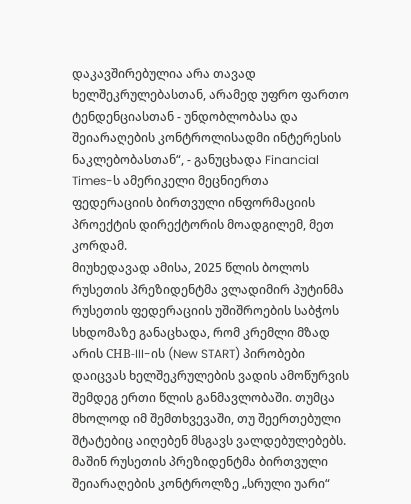დაკავშირებულია არა თავად ხელშეკრულებასთან, არამედ უფრო ფართო ტენდენციასთან - უნდობლობასა და შეიარაღების კონტროლისადმი ინტერესის ნაკლებობასთან“, - განუცხადა Financial Times-ს ამერიკელი მეცნიერთა ფედერაციის ბირთვული ინფორმაციის პროექტის დირექტორის მოადგილემ, მეთ კორდამ.
მიუხედავად ამისა, 2025 წლის ბოლოს რუსეთის პრეზიდენტმა ვლადიმირ პუტინმა რუსეთის ფედერაციის უშიშროების საბჭოს სხდომაზე განაცხადა, რომ კრემლი მზად არის СНВ-III-ის (New START) პირობები დაიცვას ხელშეკრულების ვადის ამოწურვის შემდეგ ერთი წლის განმავლობაში. თუმცა მხოლოდ იმ შემთხვევაში, თუ შეერთებული შტატებიც აიღებენ მსგავს ვალდებულებებს. მაშინ რუსეთის პრეზიდენტმა ბირთვული შეიარაღების კონტროლზე „სრული უარი“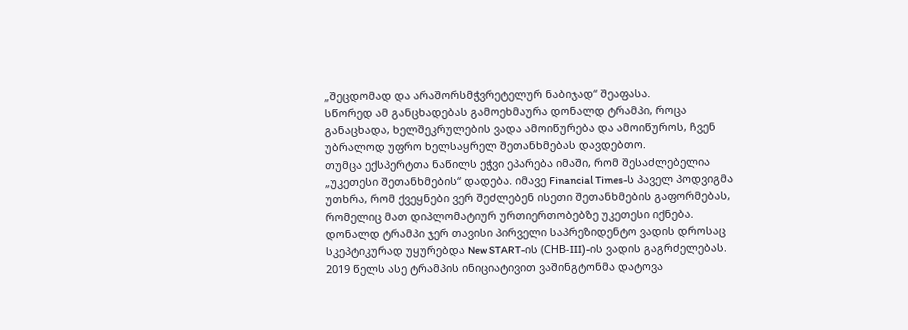„შეცდომად და არაშორსმჭვრეტელურ ნაბიჯად“ შეაფასა.
სწორედ ამ განცხადებას გამოეხმაურა დონალდ ტრამპი, როცა განაცხადა, ხელშეკრულების ვადა ამოიწურება და ამოიწუროს, ჩვენ უბრალოდ უფრო ხელსაყრელ შეთანხმებას დავდებთო.
თუმცა ექსპერტთა ნაწილს ეჭვი ეპარება იმაში, რომ შესაძლებელია „უკეთესი შეთანხმების“ დადება. იმავე Financial Times-ს პაველ პოდვიგმა უთხრა, რომ ქვეყნები ვერ შეძლებენ ისეთი შეთანხმების გაფორმებას, რომელიც მათ დიპლომატიურ ურთიერთობებზე უკეთესი იქნება.
დონალდ ტრამპი ჯერ თავისი პირველი საპრეზიდენტო ვადის დროსაც სკეპტიკურად უყურებდა New START-ის (СНВ-III)-ის ვადის გაგრძელებას. 2019 წელს ასე ტრამპის ინიციატივით ვაშინგტონმა დატოვა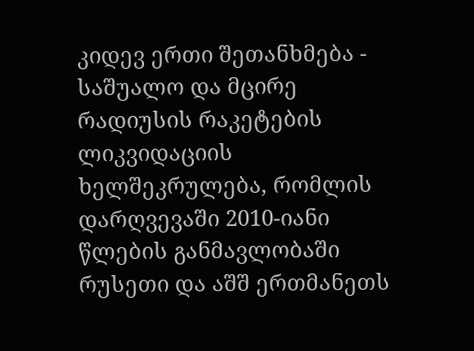კიდევ ერთი შეთანხმება - საშუალო და მცირე რადიუსის რაკეტების ლიკვიდაციის ხელშეკრულება, რომლის დარღვევაში 2010-იანი წლების განმავლობაში რუსეთი და აშშ ერთმანეთს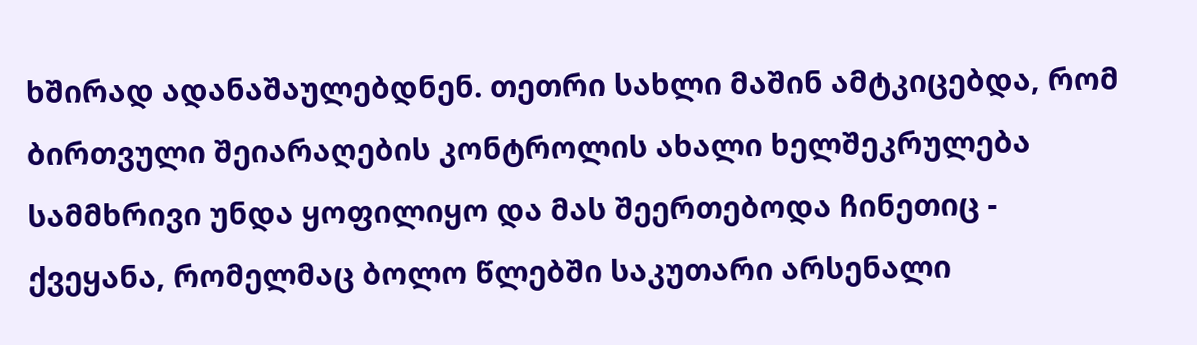ხშირად ადანაშაულებდნენ. თეთრი სახლი მაშინ ამტკიცებდა, რომ ბირთვული შეიარაღების კონტროლის ახალი ხელშეკრულება სამმხრივი უნდა ყოფილიყო და მას შეერთებოდა ჩინეთიც - ქვეყანა, რომელმაც ბოლო წლებში საკუთარი არსენალი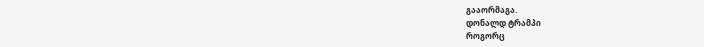გააორმაგა.
დონალდ ტრამპი
როგორც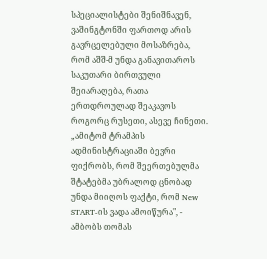სპეციალისტები შენიშნავენ, ვაშინგტონში ფართოდ არის გავრცელებული მოსაზრება, რომ აშშ-მ უნდა განავითაროს საკუთარი ბირთვული შეიარაღება, რათა ერთდროულად შეაკავოს როგორც რუსეთი, ასევე ჩინეთი.
„ამიტომ ტრამპის ადმინისტრაციაში ბევრი ფიქრობს, რომ შეერთებულმა შტატებმა უბრალოდ ცნობად უნდა მიიღოს ფაქტი, რომ New START-ის ვადა ამოიწურა", - ამბობს თომას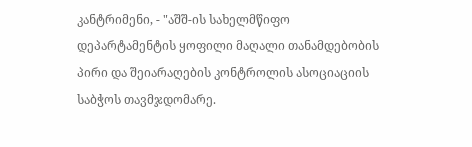კანტრიმენი, - "აშშ-ის სახელმწიფო დეპარტამენტის ყოფილი მაღალი თანამდებობის პირი და შეიარაღების კონტროლის ასოციაციის საბჭოს თავმჯდომარე.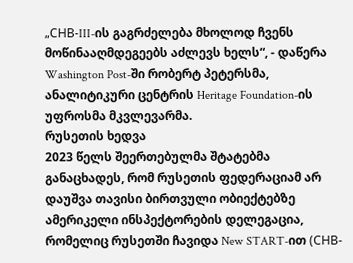„СНВ-III-ის გაგრძელება მხოლოდ ჩვენს მოწინააღმდეგეებს აძლევს ხელს“, - დაწერა Washington Post-ში რობერტ პეტერსმა, ანალიტიკური ცენტრის Heritage Foundation-ის უფროსმა მკვლევარმა.
რუსეთის ხედვა
2023 წელს შეერთებულმა შტატებმა განაცხადეს, რომ რუსეთის ფედერაციამ არ დაუშვა თავისი ბირთვული ობიექტებზე ამერიკელი ინსპექტორების დელეგაცია, რომელიც რუსეთში ჩავიდა New START-ით (СНВ-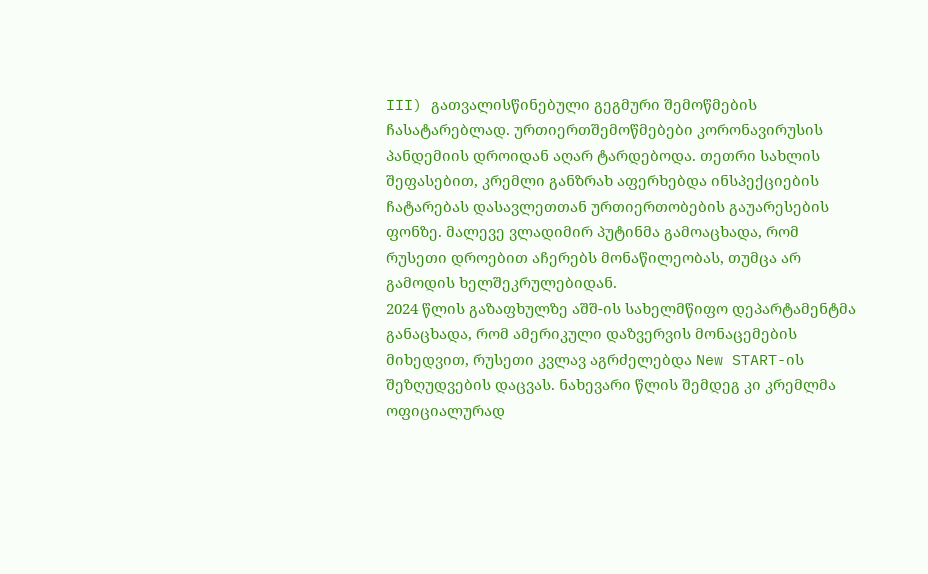III) გათვალისწინებული გეგმური შემოწმების ჩასატარებლად. ურთიერთშემოწმებები კორონავირუსის პანდემიის დროიდან აღარ ტარდებოდა. თეთრი სახლის შეფასებით, კრემლი განზრახ აფერხებდა ინსპექციების ჩატარებას დასავლეთთან ურთიერთობების გაუარესების ფონზე. მალევე ვლადიმირ პუტინმა გამოაცხადა, რომ რუსეთი დროებით აჩერებს მონაწილეობას, თუმცა არ გამოდის ხელშეკრულებიდან.
2024 წლის გაზაფხულზე აშშ-ის სახელმწიფო დეპარტამენტმა განაცხადა, რომ ამერიკული დაზვერვის მონაცემების მიხედვით, რუსეთი კვლავ აგრძელებდა New START-ის შეზღუდვების დაცვას. ნახევარი წლის შემდეგ კი კრემლმა ოფიციალურად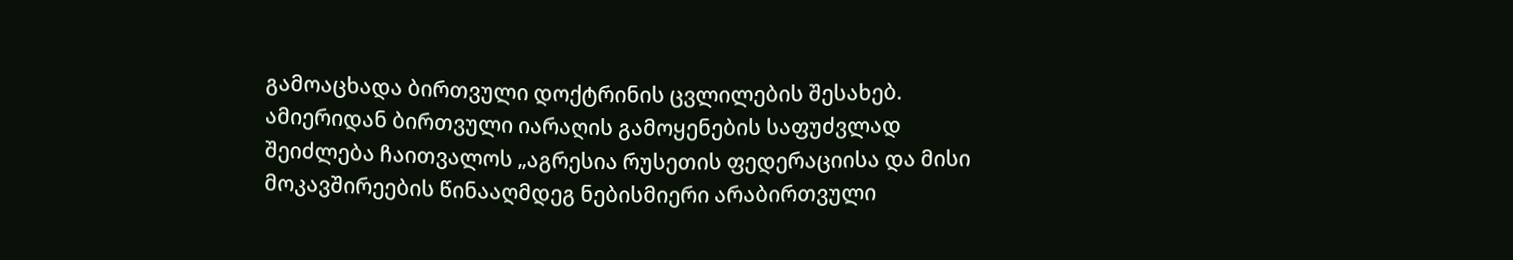გამოაცხადა ბირთვული დოქტრინის ცვლილების შესახებ.
ამიერიდან ბირთვული იარაღის გამოყენების საფუძვლად შეიძლება ჩაითვალოს „აგრესია რუსეთის ფედერაციისა და მისი მოკავშირეების წინააღმდეგ ნებისმიერი არაბირთვული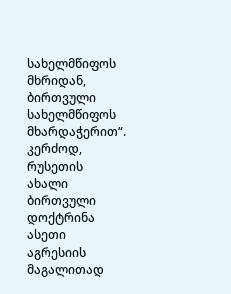სახელმწიფოს მხრიდან, ბირთვული სახელმწიფოს მხარდაჭერით“. კერძოდ, რუსეთის ახალი ბირთვული დოქტრინა ასეთი აგრესიის მაგალითად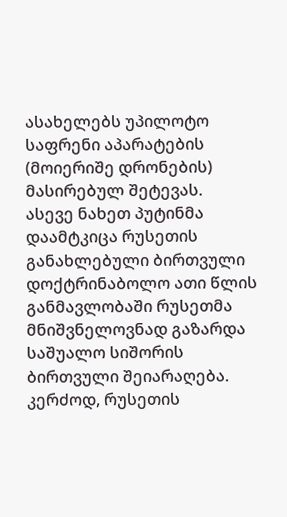ასახელებს უპილოტო საფრენი აპარატების (მოიერიშე დრონების) მასირებულ შეტევას.
ასევე ნახეთ პუტინმა დაამტკიცა რუსეთის განახლებული ბირთვული დოქტრინაბოლო ათი წლის განმავლობაში რუსეთმა მნიშვნელოვნად გაზარდა საშუალო სიშორის ბირთვული შეიარაღება. კერძოდ, რუსეთის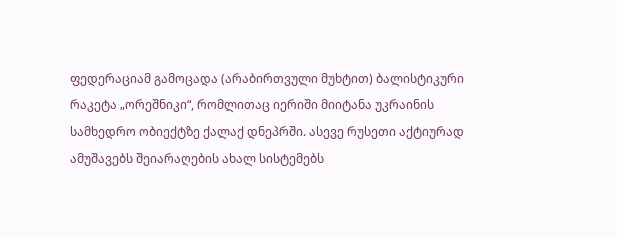ფედერაციამ გამოცადა (არაბირთვული მუხტით) ბალისტიკური რაკეტა „ორეშნიკი“, რომლითაც იერიში მიიტანა უკრაინის სამხედრო ობიექტზე ქალაქ დნეპრში. ასევე რუსეთი აქტიურად ამუშავებს შეიარაღების ახალ სისტემებს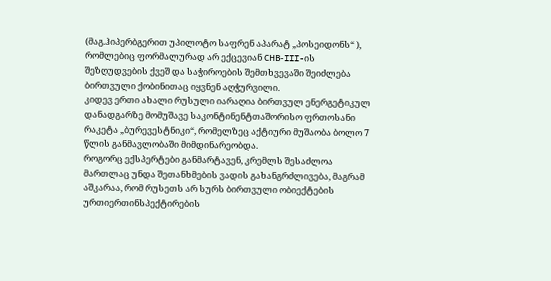(მაგ.ჰიპერბგერით უპილოტო საფრენ აპარატ „პოსეიდონს“ ), რომლებიც ფორმალურად არ ექცევიან СНВ-III-ის შეზღუდვების ქვეშ და საჭიროების შემთხვევაში შეიძლება ბირთვული ქობინითაც იყვნენ აღჭურვილი.
კიდევ ერთი ახალი რუსული იარაღია ბირთვულ ენერგეტიკულ დანადგარზე მომუშავე საკონტინენტთაშორისო ფრთოსანი რაკეტა „ბურევესტნიკი“, რომელზეც აქტიური მუშაობა ბოლო 7 წლის განმავლობაში მიმდინარეობდა.
როგორც ექსპერტები განმარტავენ, კრემლს შესაძლოა მართლაც უნდა შეთანხმების ვადის გახანგრძლივება, მაგრამ აშკარაა, რომ რუსეთს არ სურს ბირთვული ობიექტების ურთიერთინსპექტირების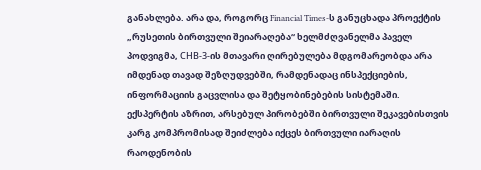განახლება. არა და, როგორც Financial Times-ს განუცხადა პროექტის „რუსეთის ბირთვული შეიარაღება“ ხელმძღვანელმა პაველ პოდვიგმა, СНВ-3-ის მთავარი ღირებულება მდგომარეობდა არა იმდენად თავად შეზღუდვებში, რამდენადაც ინსპექციების, ინფორმაციის გაცვლისა და შეტყობინებების სისტემაში.
ექსპერტის აზრით, არსებულ პირობებში ბირთვული შეკავებისთვის კარგ კომპრომისად შეიძლება იქცეს ბირთვული იარაღის რაოდენობის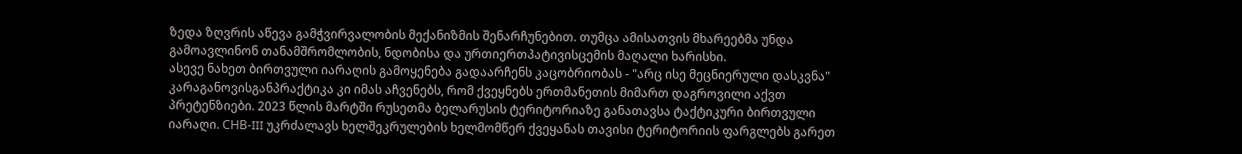ზედა ზღვრის აწევა გამჭვირვალობის მექანიზმის შენარჩუნებით. თუმცა ამისათვის მხარეებმა უნდა გამოავლინონ თანამშრომლობის, ნდობისა და ურთიერთპატივისცემის მაღალი ხარისხი.
ასევე ნახეთ ბირთვული იარაღის გამოყენება გადაარჩენს კაცობრიობას - "არც ისე მეცნიერული დასკვნა" კარაგანოვისგანპრაქტიკა კი იმას აჩვენებს, რომ ქვეყნებს ერთმანეთის მიმართ დაგროვილი აქვთ პრეტენზიები. 2023 წლის მარტში რუსეთმა ბელარუსის ტერიტორიაზე განათავსა ტაქტიკური ბირთვული იარაღი. СНВ-III უკრძალავს ხელშეკრულების ხელმომწერ ქვეყანას თავისი ტერიტორიის ფარგლებს გარეთ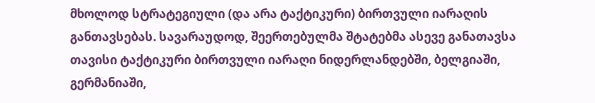მხოლოდ სტრატეგიული (და არა ტაქტიკური) ბირთვული იარაღის განთავსებას. სავარაუდოდ, შეერთებულმა შტატებმა ასევე განათავსა თავისი ტაქტიკური ბირთვული იარაღი ნიდერლანდებში, ბელგიაში, გერმანიაში,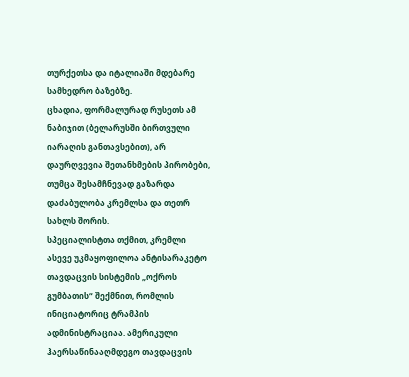თურქეთსა და იტალიაში მდებარე სამხედრო ბაზებზე.
ცხადია, ფორმალურად რუსეთს ამ ნაბიჯით (ბელარუსში ბირთვული იარაღის განთავსებით), არ დაურღვევია შეთანხმების პირობები, თუმცა შესამჩნევად გაზარდა დაძაბულობა კრემლსა და თეთრ სახლს შორის.
სპეციალისტთა თქმით, კრემლი ასევე უკმაყოფილოა ანტისარაკეტო თავდაცვის სისტემის „ოქროს გუმბათის“ შექმნით, რომლის ინიციატორიც ტრამპის ადმინისტრაციაა. ამერიკული ჰაერსაწინააღმდეგო თავდაცვის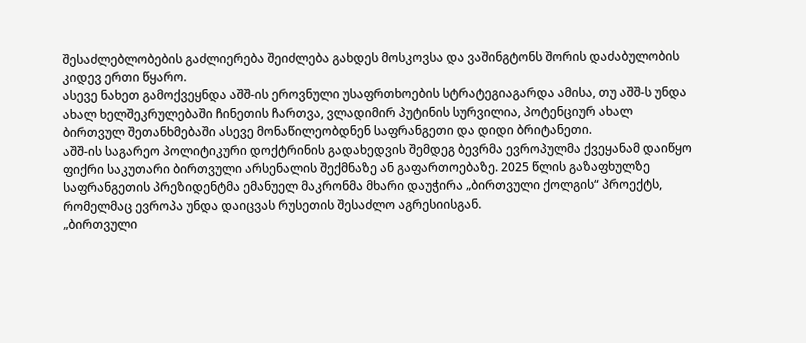შესაძლებლობების გაძლიერება შეიძლება გახდეს მოსკოვსა და ვაშინგტონს შორის დაძაბულობის კიდევ ერთი წყარო.
ასევე ნახეთ გამოქვეყნდა აშშ-ის ეროვნული უსაფრთხოების სტრატეგიაგარდა ამისა, თუ აშშ-ს უნდა ახალ ხელშეკრულებაში ჩინეთის ჩართვა, ვლადიმირ პუტინის სურვილია, პოტენციურ ახალ ბირთვულ შეთანხმებაში ასევე მონაწილეობდნენ საფრანგეთი და დიდი ბრიტანეთი.
აშშ-ის საგარეო პოლიტიკური დოქტრინის გადახედვის შემდეგ ბევრმა ევროპულმა ქვეყანამ დაიწყო ფიქრი საკუთარი ბირთვული არსენალის შექმნაზე ან გაფართოებაზე. 2025 წლის გაზაფხულზე საფრანგეთის პრეზიდენტმა ემანუელ მაკრონმა მხარი დაუჭირა „ბირთვული ქოლგის“ პროექტს, რომელმაც ევროპა უნდა დაიცვას რუსეთის შესაძლო აგრესიისგან.
„ბირთვული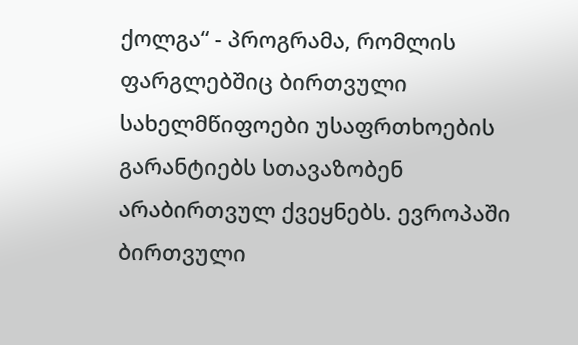ქოლგა“ - პროგრამა, რომლის ფარგლებშიც ბირთვული სახელმწიფოები უსაფრთხოების გარანტიებს სთავაზობენ არაბირთვულ ქვეყნებს. ევროპაში ბირთვული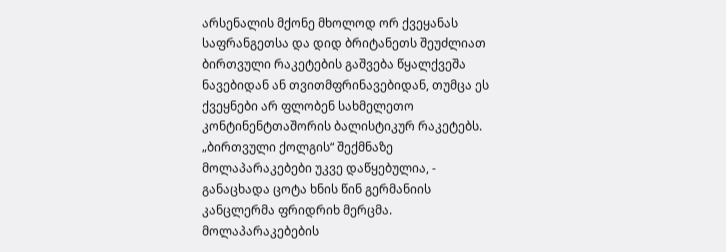არსენალის მქონე მხოლოდ ორ ქვეყანას საფრანგეთსა და დიდ ბრიტანეთს შეუძლიათ ბირთვული რაკეტების გაშვება წყალქვეშა ნავებიდან ან თვითმფრინავებიდან, თუმცა ეს ქვეყნები არ ფლობენ სახმელეთო კონტინენტთაშორის ბალისტიკურ რაკეტებს.
„ბირთვული ქოლგის“ შექმნაზე მოლაპარაკებები უკვე დაწყებულია, - განაცხადა ცოტა ხნის წინ გერმანიის კანცლერმა ფრიდრიხ მერცმა. მოლაპარაკებების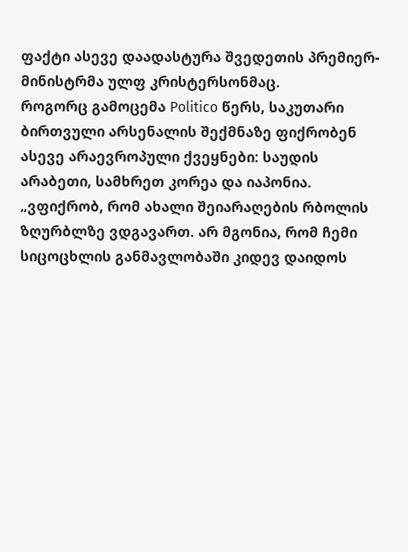ფაქტი ასევე დაადასტურა შვედეთის პრემიერ-მინისტრმა ულფ კრისტერსონმაც.
როგორც გამოცემა Politico წერს, საკუთარი ბირთვული არსენალის შექმნაზე ფიქრობენ ასევე არაევროპული ქვეყნები: საუდის არაბეთი, სამხრეთ კორეა და იაპონია.
„ვფიქრობ, რომ ახალი შეიარაღების რბოლის ზღურბლზე ვდგავართ. არ მგონია, რომ ჩემი სიცოცხლის განმავლობაში კიდევ დაიდოს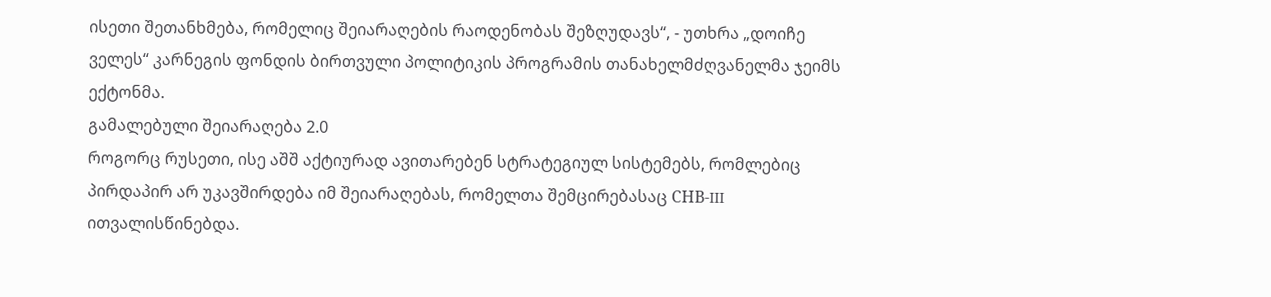ისეთი შეთანხმება, რომელიც შეიარაღების რაოდენობას შეზღუდავს“, - უთხრა „დოიჩე ველეს“ კარნეგის ფონდის ბირთვული პოლიტიკის პროგრამის თანახელმძღვანელმა ჯეიმს ექტონმა.
გამალებული შეიარაღება 2.0
როგორც რუსეთი, ისე აშშ აქტიურად ავითარებენ სტრატეგიულ სისტემებს, რომლებიც პირდაპირ არ უკავშირდება იმ შეიარაღებას, რომელთა შემცირებასაც СНВ-III ითვალისწინებდა.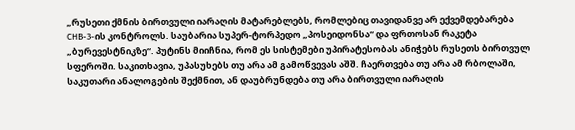„რუსეთი ქმნის ბირთვული იარაღის მატარებლებს, რომლებიც თავიდანვე არ ექვემდებარება СНВ-3-ის კონტროლს. საუბარია სუპერ-ტორპედო „პოსეიდონსა“ და ფრთოსან რაკეტა „ბურევესტნიკზე“. პუტინს მიიჩნია, რომ ეს სისტემები უპირატესობას ანიჭებს რუსეთს ბირთვულ სფეროში. საკითხავია, უპასუხებს თუ არა ამ გამოწვევას აშშ. ჩაერთვება თუ არა ამ რბოლაში, საკუთარი ანალოგების შექმნით, ან დაუბრუნდება თუ არა ბირთვული იარაღის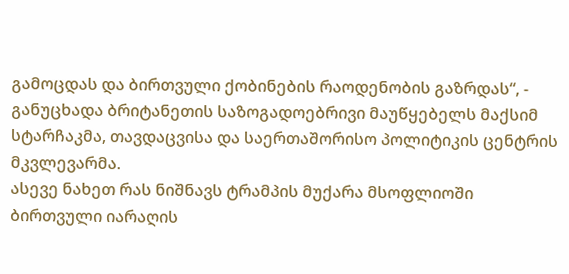გამოცდას და ბირთვული ქობინების რაოდენობის გაზრდას“, - განუცხადა ბრიტანეთის საზოგადოებრივი მაუწყებელს მაქსიმ სტარჩაკმა, თავდაცვისა და საერთაშორისო პოლიტიკის ცენტრის მკვლევარმა.
ასევე ნახეთ რას ნიშნავს ტრამპის მუქარა მსოფლიოში ბირთვული იარაღის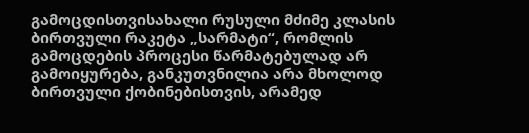გამოცდისთვისახალი რუსული მძიმე კლასის ბირთვული რაკეტა „სარმატი“, რომლის გამოცდების პროცესი წარმატებულად არ გამოიყურება, განკუთვნილია არა მხოლოდ ბირთვული ქობინებისთვის, არამედ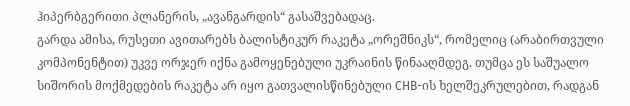ჰიპერბგერითი პლანერის, „ავანგარდის“ გასაშვებადაც.
გარდა ამისა, რუსეთი ავითარებს ბალისტიკურ რაკეტა „ორეშნიკს“, რომელიც (არაბირთვული კომპონენტით) უკვე ორჯერ იქნა გამოყენებული უკრაინის წინააღმდეგ. თუმცა ეს საშუალო სიშორის მოქმედების რაკეტა არ იყო გათვალისწინებული СНВ-ის ხელშეკრულებით, რადგან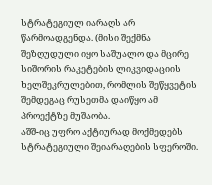სტრატეგიულ იარაღს არ წარმოადგენდა. (მისი შექმნა შეზღუდული იყო საშუალო და მცირე სიშორის რაკეტების ლიკვიდაციის ხელშეკრულებით, რომლის შეწყვეტის შემდეგაც რუსეთმა დაიწყო ამ პროექტზე მუშაობა.
აშშ-იც უფრო აქტიურად მოქმედებს სტრატეგიული შეიარაღების სფეროში.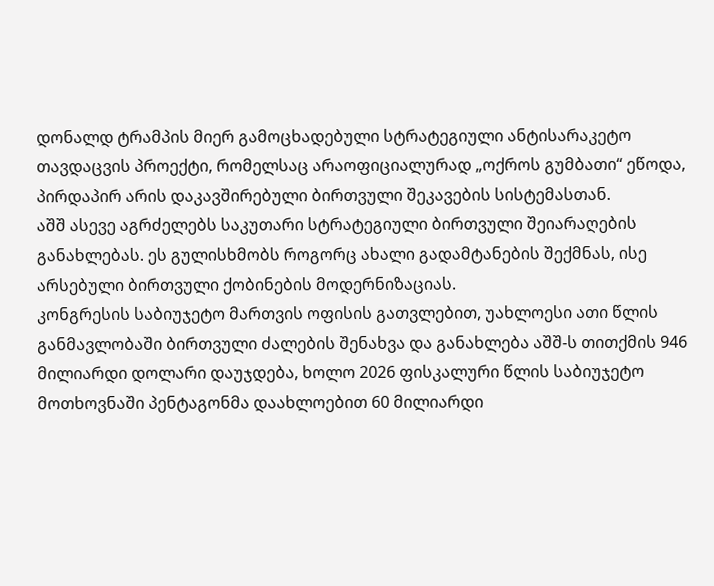დონალდ ტრამპის მიერ გამოცხადებული სტრატეგიული ანტისარაკეტო თავდაცვის პროექტი, რომელსაც არაოფიციალურად „ოქროს გუმბათი“ ეწოდა, პირდაპირ არის დაკავშირებული ბირთვული შეკავების სისტემასთან.
აშშ ასევე აგრძელებს საკუთარი სტრატეგიული ბირთვული შეიარაღების განახლებას. ეს გულისხმობს როგორც ახალი გადამტანების შექმნას, ისე არსებული ბირთვული ქობინების მოდერნიზაციას.
კონგრესის საბიუჯეტო მართვის ოფისის გათვლებით, უახლოესი ათი წლის განმავლობაში ბირთვული ძალების შენახვა და განახლება აშშ-ს თითქმის 946 მილიარდი დოლარი დაუჯდება, ხოლო 2026 ფისკალური წლის საბიუჯეტო მოთხოვნაში პენტაგონმა დაახლოებით 60 მილიარდი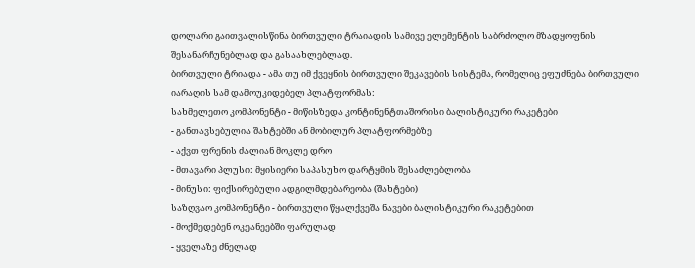დოლარი გაითვალისწინა ბირთვული ტრაიადის სამივე ელემენტის საბრძოლო მზადყოფნის შესანარჩუნებლად და გასაახლებლად.
ბირთვული ტრიადა - ამა თუ იმ ქვეყნის ბირთვული შეკავების სისტემა, რომელიც ეფუძნება ბირთვული იარაღის სამ დამოუკიდებელ პლატფორმას:
სახმელეთო კომპონენტი - მიწისზედა კონტინენტთაშორისი ბალისტიკური რაკეტები
- განთავსებულია შახტებში ან მობილურ პლატფორმებზე
- აქვთ ფრენის ძალიან მოკლე დრო
- მთავარი პლუსი: მყისიერი საპასუხო დარტყმის შესაძლებლობა
- მინუსი: ფიქსირებული ადგილმდებარეობა (შახტები)
საზღვაო კომპონენტი - ბირთვული წყალქვეშა ნავები ბალისტიკური რაკეტებით
- მოქმედებენ ოკეანეებში ფარულად
- ყველაზე ძნელად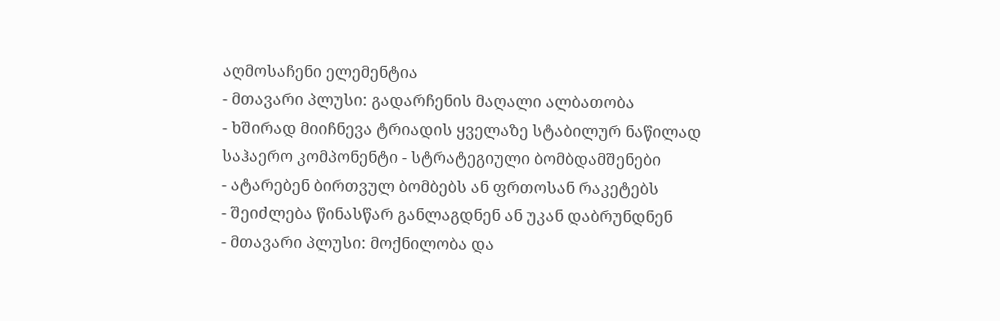აღმოსაჩენი ელემენტია
- მთავარი პლუსი: გადარჩენის მაღალი ალბათობა
- ხშირად მიიჩნევა ტრიადის ყველაზე სტაბილურ ნაწილად
საჰაერო კომპონენტი - სტრატეგიული ბომბდამშენები
- ატარებენ ბირთვულ ბომბებს ან ფრთოსან რაკეტებს
- შეიძლება წინასწარ განლაგდნენ ან უკან დაბრუნდნენ
- მთავარი პლუსი: მოქნილობა და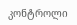კონტროლი